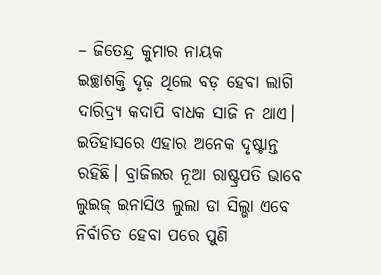– ଜିତେନ୍ଦ୍ର କୁମାର ନାୟକ
ଇଚ୍ଛାଶକ୍ତି ଦୃଢ଼ ଥିଲେ ବଡ଼ ହେବା ଲାଗି ଦାରିଦ୍ର୍ୟ କଦାପି ବାଧକ ସାଜି ନ ଥାଏ। ଇତିହାସରେ ଏହାର ଅନେକ ଦୃଷ୍ଟାନ୍ତ ରହିଛି। ବ୍ରାଜିଲର ନୂଆ ରାଷ୍ଟ୍ରପତି ଭାବେ ଲୁଇଜ୍ ଇନାସିଓ ଲୁଲା ଡା ସିଲ୍ଭା ଏବେ ନିର୍ବାଚିତ ହେବା ପରେ ପୁଣି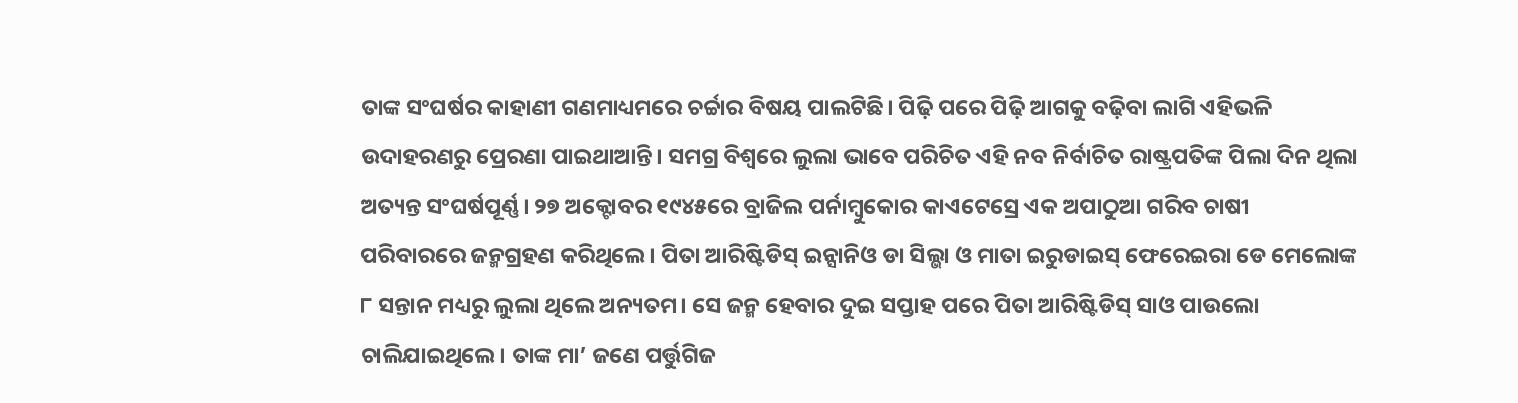ତାଙ୍କ ସଂଘର୍ଷର କାହାଣୀ ଗଣମାଧ୍ୟମରେ ଚର୍ଚ୍ଚାର ବିଷୟ ପାଲଟିଛି। ପିଢ଼ି ପରେ ପିଢ଼ି ଆଗକୁ ବଢ଼ିବା ଲାଗି ଏହିଭଳି ଉଦାହରଣରୁ ପ୍ରେରଣା ପାଇଥାଆନ୍ତି। ସମଗ୍ର ବିଶ୍ୱରେ ଲୁଲା ଭାବେ ପରିଚିତ ଏହି ନବ ନିର୍ବାଚିତ ରାଷ୍ଟ୍ରପତିଙ୍କ ପିଲା ଦିନ ଥିଲା ଅତ୍ୟନ୍ତ ସଂଘର୍ଷପୂର୍ଣ୍ଣ। ୨୭ ଅକ୍ଟୋବର ୧୯୪୫ରେ ବ୍ରାଜିଲ ପର୍ନାମ୍ବୁକୋର କାଏଟେସ୍ରେ ଏକ ଅପାଠୁଆ ଗରିବ ଚାଷୀ ପରିବାରରେ ଜନ୍ମଗ୍ରହଣ କରିଥିଲେ। ପିତା ଆରିଷ୍ଟିଡିସ୍ ଇନ୍ସାନିଓ ଡା ସିଲ୍ଭା ଓ ମାତା ଇରୁଡାଇସ୍ ଫେରେଇରା ଡେ ମେଲୋଙ୍କ ୮ ସନ୍ତାନ ମଧ୍ୟରୁ ଲୁଲା ଥିଲେ ଅନ୍ୟତମ। ସେ ଜନ୍ମ ହେବାର ଦୁଇ ସପ୍ତାହ ପରେ ପିତା ଆରିଷ୍ଟିଡିସ୍ ସାଓ ପାଉଲୋ ଚାଲିଯାଇଥିଲେ। ତାଙ୍କ ମା’ ଜଣେ ପର୍ତ୍ତୁଗିଜ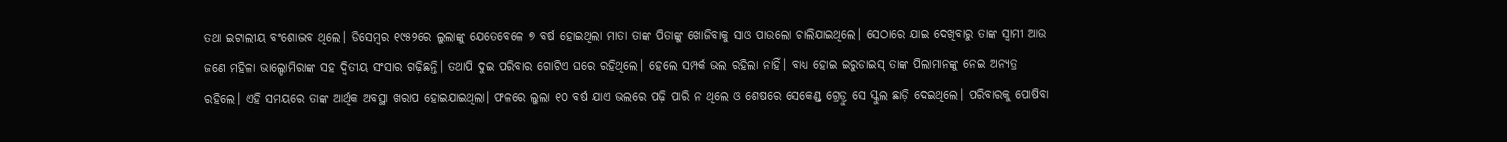ତଥା ଇଟାଲୀୟ ବଂଶୋଦ୍ଭବ ଥିଲେ। ଡିସେମ୍ବର ୧୯୫୨ରେ ଲୁଲାଙ୍କୁ ଯେତେବେଳେ ୭ ବର୍ଷ ହୋଇଥିଲା ମାତା ତାଙ୍କ ପିତାଙ୍କୁ ଖୋଜିବାକୁ ସାଓ ପାଉଲୋ ଚାଲିଯାଇଥିଲେ। ସେଠାରେ ଯାଇ ଦେଖିବାରୁ ତାଙ୍କ ସ୍ବାମୀ ଆଉ ଜଣେ ମହିଳା ଭାଲ୍ଡୋମିରାଙ୍କ ସହ ଦ୍ୱିତୀୟ ସଂସାର ଗଢ଼ିଛନ୍ତି। ତଥାପି ଦୁଇ ପରିବାର ଗୋଟିଏ ଘରେ ରହିଥିଲେ। ହେଲେ ସମ୍ପର୍କ ଭଲ ରହିଲା ନାହିଁ। ବାଧ୍ୟ ହୋଇ ଇରୁଡାଇସ୍ ତାଙ୍କ ପିଲାମାନଙ୍କୁ ନେଇ ଅନ୍ୟତ୍ର ରହିଲେ। ଏହି ସମୟରେ ତାଙ୍କ ଆର୍ଥିକ ଅବସ୍ଥା ଖରାପ ହୋଇଯାଇଥିଲା। ଫଳରେ ଲୁଲା ୧୦ ବର୍ଷ ଯାଏ ଭଲରେ ପଢ଼ି ପାରି ନ ଥିଲେ ଓ ଶେଷରେ ସେକେଣ୍ଡ୍ ଗ୍ରେଡ୍ରୁ ସେ ସ୍କୁଲ ଛାଡ଼ି ଦେଇଥିଲେ। ପରିବାରକୁ ପୋଷିବା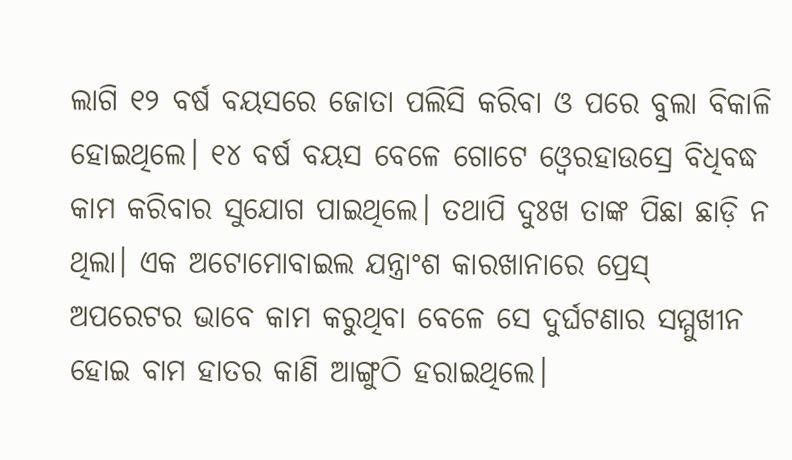ଲାଗି ୧୨ ବର୍ଷ ବୟସରେ ଜୋତା ପଲିସି କରିବା ଓ ପରେ ବୁଲା ବିକାଳି ହୋଇଥିଲେ। ୧୪ ବର୍ଷ ବୟସ ବେଳେ ଗୋଟେ ଓ୍ବେରହାଉସ୍ରେ ବିଧିବଦ୍ଧ କାମ କରିବାର ସୁଯୋଗ ପାଇଥିଲେ। ତଥାପି ଦୁଃଖ ତାଙ୍କ ପିଛା ଛାଡ଼ି ନ ଥିଲା। ଏକ ଅଟୋମୋବାଇଲ ଯନ୍ତ୍ରାଂଶ କାରଖାନାରେ ପ୍ରେସ୍ ଅପରେଟର ଭାବେ କାମ କରୁଥିବା ବେଳେ ସେ ଦୁର୍ଘଟଣାର ସମ୍ମୁଖୀନ ହୋଇ ବାମ ହାତର କାଣି ଆଙ୍ଗୁଠି ହରାଇଥିଲେ।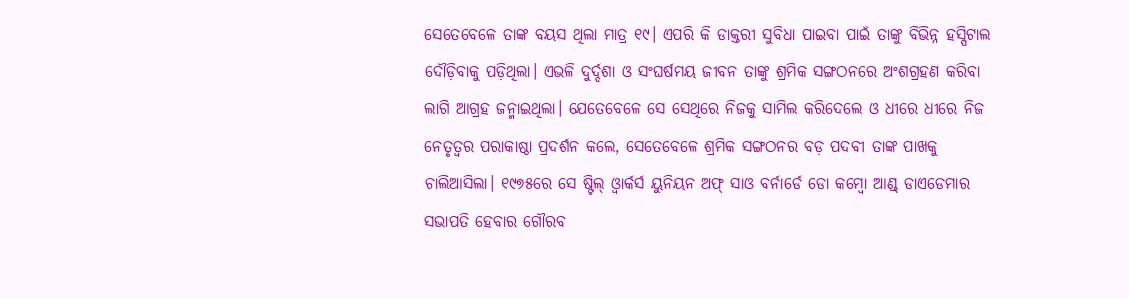ସେତେବେଳେ ତାଙ୍କ ବୟସ ଥିଲା ମାତ୍ର ୧୯। ଏପରି କି ଡାକ୍ତରୀ ସୁବିଧା ପାଇବା ପାଇଁ ତାଙ୍କୁ ବିଭିନ୍ନ ହସ୍ପିଟାଲ ଦୌଡ଼ିବାକୁ ପଡ଼ିଥିଲା। ଏଭଳି ଦୁର୍ଦ୍ଦଶା ଓ ସଂଘର୍ଷମୟ ଜୀବନ ତାଙ୍କୁ ଶ୍ରମିକ ସଙ୍ଗଠନରେ ଅଂଶଗ୍ରହଣ କରିବା ଲାଗି ଆଗ୍ରହ ଜନ୍ମାଇଥିଲା। ଯେତେବେଳେ ସେ ସେଥିରେ ନିଜକୁ ସାମିଲ କରିଦେଲେ ଓ ଧୀରେ ଧୀରେ ନିଜ ନେତୃତ୍ୱର ପରାକାଷ୍ଠା ପ୍ରଦର୍ଶନ କଲେ, ସେତେବେଳେ ଶ୍ରମିକ ସଙ୍ଗଠନର ବଡ଼ ପଦବୀ ତାଙ୍କ ପାଖକୁ ଚାଲିଆସିଲା। ୧୯୭୫ରେ ସେ ଷ୍ଟିଲ୍ ଓ୍ବାର୍କର୍ସ ୟୁନିୟନ ଅଫ୍ ସାଓ ବର୍ନାର୍ଡେ ଡୋ କମ୍ବୋ ଆଣ୍ଡ୍ ଡାଏଡେମାର ସଭାପତି ହେବାର ଗୌରବ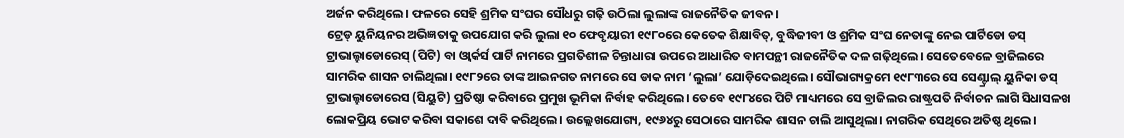ଅର୍ଜନ କରିଥିଲେ। ଫଳରେ ସେହି ଶ୍ରମିକ ସଂଘର ସୌଧରୁ ଗଢ଼ି ଉଠିଲା ଲୁଲାଙ୍କ ରାଜନୈତିକ ଜୀବନ।
ଟ୍ରେଡ୍ ୟୁନିୟନର ଅଭିଜ୍ଞତାକୁ ଉପଯୋଗ କରି ଲୁଲା ୧୦ ଫେବୃୟାରୀ ୧୯୮୦ରେ କେତେକ ଶିକ୍ଷାବିତ୍, ବୁଦ୍ଧିଜୀବୀ ଓ ଶ୍ରମିକ ସଂଘ ନେତାଙ୍କୁ ନେଇ ପାର୍ଟିଡୋ ଡସ୍ ଟ୍ରାଭାଲ୍ହାଡୋରେସ୍ (ପିଟି) ବା ଓ୍ବାର୍କର୍ସ ପାର୍ଟି ନାମରେ ପ୍ରଗତିଶୀଳ ଚିନ୍ତାଧାରା ଉପରେ ଆଧାରିତ ବାମପନ୍ଥୀ ରାଜନୈତିକ ଦଳ ଗଢ଼ିଥିଲେ। ସେତେବେଳେ ବ୍ରାଜିଲରେ ସାମରିକ ଶାସନ ଚାଲିଥିଲା। ୧୯୮୨ରେ ତାଙ୍କ ଆଇନଗତ ନାମରେ ସେ ଡାକ ନାମ ‘ଲୁଲା’ ଯୋଡ଼ିଦେଇଥିଲେ। ସୌଭାଗ୍ୟକ୍ରମେ ୧୯୮୩ରେ ସେ ସେଣ୍ଟ୍ରାଲ୍ ୟୁନିକା ଡସ୍ ଟ୍ରାଭାଲ୍ହାଡୋରେସ (ସିୟୁଟି) ପ୍ରତିଷ୍ଠା କରିବାରେ ପ୍ରମୁଖ ଭୂମିକା ନିର୍ବାହ କରିଥିଲେ। ତେବେ ୧୯୮୪ରେ ପିଟି ମାଧ୍ୟମରେ ସେ ବ୍ରାଜିଲର ରାଷ୍ଟ୍ରପତି ନିର୍ବାଚନ ଲାଗି ସିଧାସଳଖ ଲୋକପ୍ରିୟ ଭୋଟ କରିବା ସକାଶେ ଦାବି କରିଥିଲେ। ଉଲ୍ଲେଖଯୋଗ୍ୟ, ୧୯୬୪ରୁ ସେଠାରେ ସାମରିକ ଶାସନ ଚାଲି ଆସୁଥିଲା। ନାଗରିକ ସେଥିରେ ଅତିଷ୍ଠ ଥିଲେ।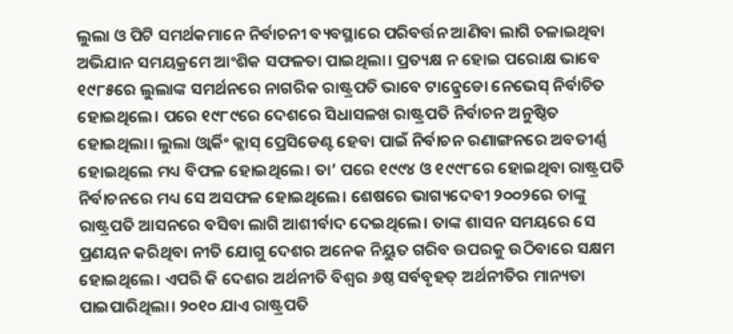ଲୁଲା ଓ ପିଟି ସମର୍ଥକମାନେ ନିର୍ବାଚନୀ ବ୍ୟବସ୍ଥାରେ ପରିବର୍ତ୍ତନ ଆଣିବା ଲାଗି ଚଳାଇଥିବା ଅଭିଯାନ ସମୟକ୍ରମେ ଆଂଶିକ ସଫଳତା ପାଇଥିଲା। ପ୍ରତ୍ୟକ୍ଷ ନ ହୋଇ ପରୋକ୍ଷ ଭାବେ ୧୯୮୫ରେ ଲୁଲାଙ୍କ ସମର୍ଥନରେ ନାଗରିକ ରାଷ୍ଟ୍ରପତି ଭାବେ ଟାନ୍କ୍ରେଡୋ ନେଭେସ୍ ନିର୍ବାଚିତ ହୋଇଥିଲେ। ପରେ ୧୯୮୯ରେ ଦେଶରେ ସିଧାସଳଖ ରାଷ୍ଟ୍ରପତି ନିର୍ବାଚନ ଅନୁଷ୍ଠିତ ହୋଇଥିଲା। ଲୁଲା ଓ୍ବାର୍କିଂ କ୍ଲାସ୍ ପ୍ରେସିଡେଣ୍ଟ ହେବା ପାଇଁ ନିର୍ବାଚନ ରଣାଙ୍ଗନରେ ଅବତୀର୍ଣ୍ଣ ହୋଇଥିଲେ ମଧ୍ୟ ବିଫଳ ହୋଇଥିଲେ। ତା’ ପରେ ୧୯୯୪ ଓ ୧୯୯୮ରେ ହୋଇଥିବା ରାଷ୍ଟ୍ରପତି ନିର୍ବାଚନରେ ମଧ୍ୟ ସେ ଅସଫଳ ହୋଇଥିଲେ। ଶେଷରେ ଭାଗ୍ୟଦେବୀ ୨୦୦୨ରେ ତାଙ୍କୁ ରାଷ୍ଟ୍ରପତି ଆସନରେ ବସିବା ଲାଗି ଆଶୀର୍ବାଦ ଦେଇଥିଲେ। ତାଙ୍କ ଶାସନ ସମୟରେ ସେ ପ୍ରଣୟନ କରିଥିବା ନୀତି ଯୋଗୁ ଦେଶର ଅନେକ ନିୟୁତ ଗରିବ ଉପରକୁ ଉଠିବାରେ ସକ୍ଷମ ହୋଇଥିଲେ। ଏପରି କି ଦେଶର ଅର୍ଥନୀତି ବିଶ୍ୱର ୬ଷ୍ଠ ସର୍ବବୃହତ୍ ଅର୍ଥନୀତିର ମାନ୍ୟତା ପାଇପାରିଥିଲା। ୨୦୧୦ ଯାଏ ରାଷ୍ଟ୍ରପତି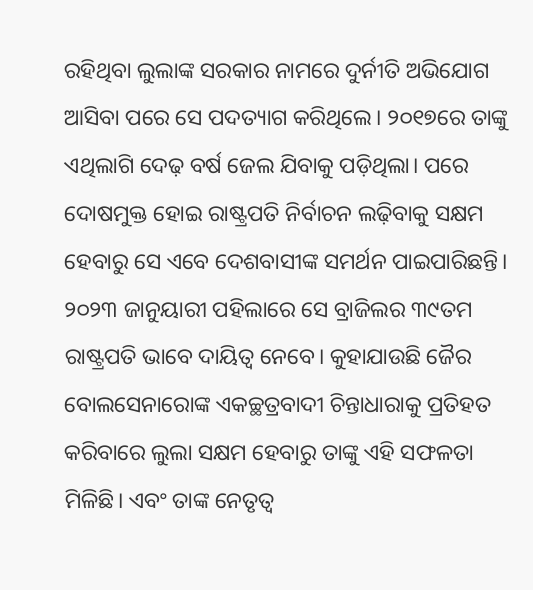ରହିଥିବା ଲୁଲାଙ୍କ ସରକାର ନାମରେ ଦୁର୍ନୀତି ଅଭିଯୋଗ ଆସିବା ପରେ ସେ ପଦତ୍ୟାଗ କରିଥିଲେ। ୨୦୧୭ରେ ତାଙ୍କୁ ଏଥିଲାଗି ଦେଢ଼ ବର୍ଷ ଜେଲ ଯିବାକୁ ପଡ଼ିଥିଲା। ପରେ ଦୋଷମୁକ୍ତ ହୋଇ ରାଷ୍ଟ୍ରପତି ନିର୍ବାଚନ ଲଢ଼ିବାକୁ ସକ୍ଷମ ହେବାରୁ ସେ ଏବେ ଦେଶବାସୀଙ୍କ ସମର୍ଥନ ପାଇପାରିଛନ୍ତି। ୨୦୨୩ ଜାନୁୟାରୀ ପହିଲାରେ ସେ ବ୍ରାଜିଲର ୩୯ତମ ରାଷ୍ଟ୍ରପତି ଭାବେ ଦାୟିତ୍ୱ ନେବେ। କୁହାଯାଉଛି ଜୈର ବୋଲସେନାରୋଙ୍କ ଏକଚ୍ଛତ୍ରବାଦୀ ଚିନ୍ତାଧାରାକୁ ପ୍ରତିହତ କରିବାରେ ଲୁଲା ସକ୍ଷମ ହେବାରୁ ତାଙ୍କୁ ଏହି ସଫଳତା ମିଳିଛି। ଏବଂ ତାଙ୍କ ନେତୃତ୍ୱ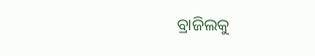ବ୍ରାଜିଲକୁ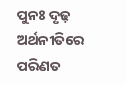ପୁନଃ ଦୃଢ଼ ଅର୍ଥନୀତିରେ ପରିଣତ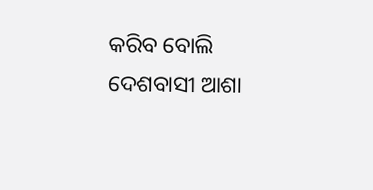କରିବ ବୋଲି ଦେଶବାସୀ ଆଶା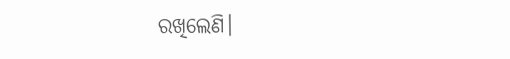ରଖିଲେଣି।